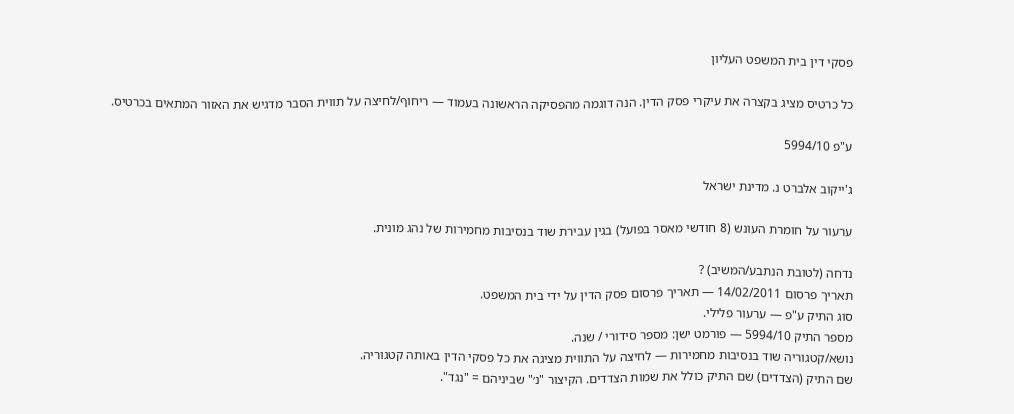פסקי דין בית המשפט העליון

כל כרטיס מציג בקצרה את עיקרי פסק הדין. הנה דוגמה מהפסיקה הראשונה בעמוד — ריחוף/לחיצה על תווית הסבר מדגיש את האזור המתאים בכרטיס.

ע"פ 5994/10

ג'ייקוב אלברט נ. מדינת ישראל

ערעור על חומרת העונש (8 חודשי מאסר בפועל) בגין עבירת שוד בנסיבות מחמירות של נהג מונית.

נדחה (לטובת הנתבע/המשיב) ?
תאריך פרסום 14/02/2011 — תאריך פרסום פסק הדין על ידי בית המשפט.
סוג התיק ע"פ — ערעור פלילי.
מספר התיק 5994/10 — פורמט ישן: מספר סידורי / שנה.
נושא/קטגוריה שוד בנסיבות מחמירות — לחיצה על התווית מציגה את כל פסקי הדין באותה קטגוריה.
שם התיק (הצדדים) שם התיק כולל את שמות הצדדים. הקיצור "נ׳" שביניהם = "נגד".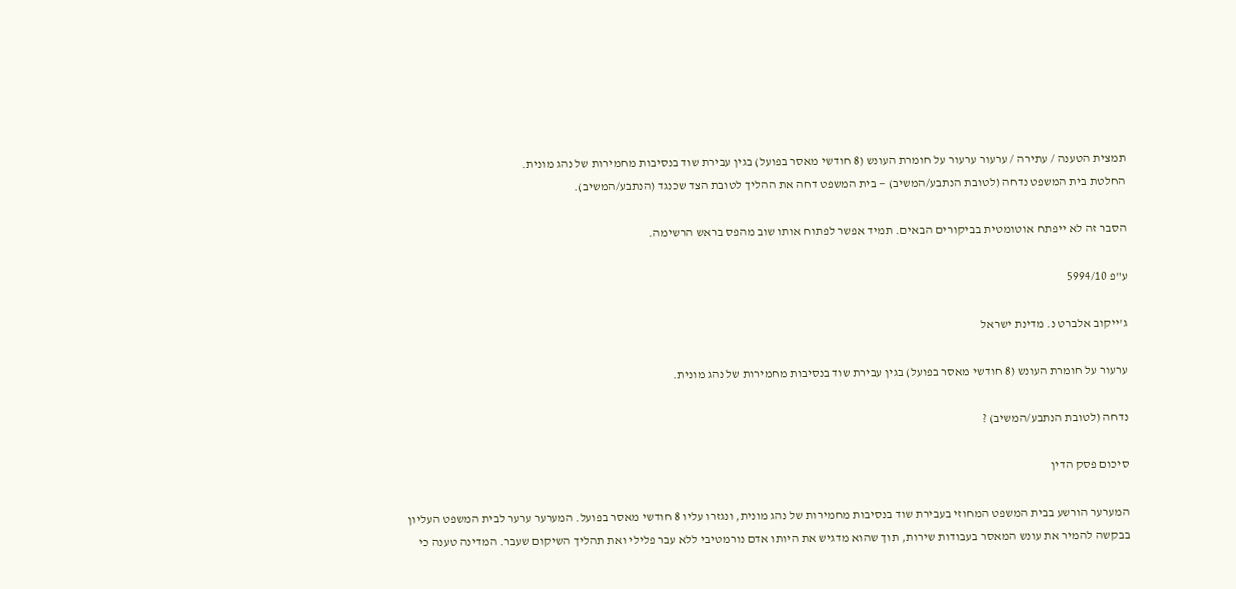תמצית הטענה / עתירה / ערעור ערעור על חומרת העונש (8 חודשי מאסר בפועל) בגין עבירת שוד בנסיבות מחמירות של נהג מונית.
החלטת בית המשפט נדחה (לטובת הנתבע/המשיב) — בית המשפט דחה את ההליך לטובת הצד שכנגד (הנתבע/המשיב).

הסבר זה לא ייפתח אוטומטית בביקורים הבאים. תמיד אפשר לפתוח אותו שוב מהפס בראש הרשימה.

ע"פ 5994/10

ג'ייקוב אלברט נ. מדינת ישראל

ערעור על חומרת העונש (8 חודשי מאסר בפועל) בגין עבירת שוד בנסיבות מחמירות של נהג מונית.

נדחה (לטובת הנתבע/המשיב) ?

סיכום פסק הדין

המערער הורשע בבית המשפט המחוזי בעבירת שוד בנסיבות מחמירות של נהג מונית, ונגזרו עליו 8 חודשי מאסר בפועל. המערער ערער לבית המשפט העליון בבקשה להמיר את עונש המאסר בעבודות שירות, תוך שהוא מדגיש את היותו אדם נורמטיבי ללא עבר פלילי ואת תהליך השיקום שעבר. המדינה טענה כי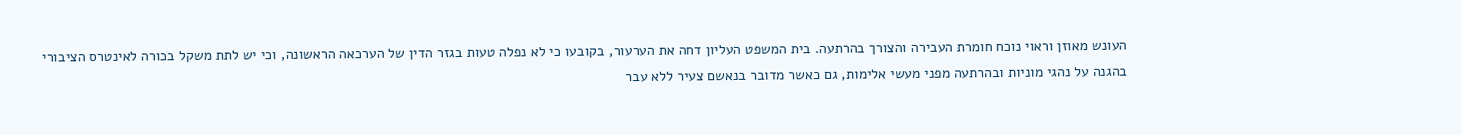העונש מאוזן וראוי נוכח חומרת העבירה והצורך בהרתעה. בית המשפט העליון דחה את הערעור, בקובעו כי לא נפלה טעות בגזר הדין של הערכאה הראשונה, וכי יש לתת משקל בכורה לאינטרס הציבורי בהגנה על נהגי מוניות ובהרתעה מפני מעשי אלימות, גם כאשר מדובר בנאשם צעיר ללא עבר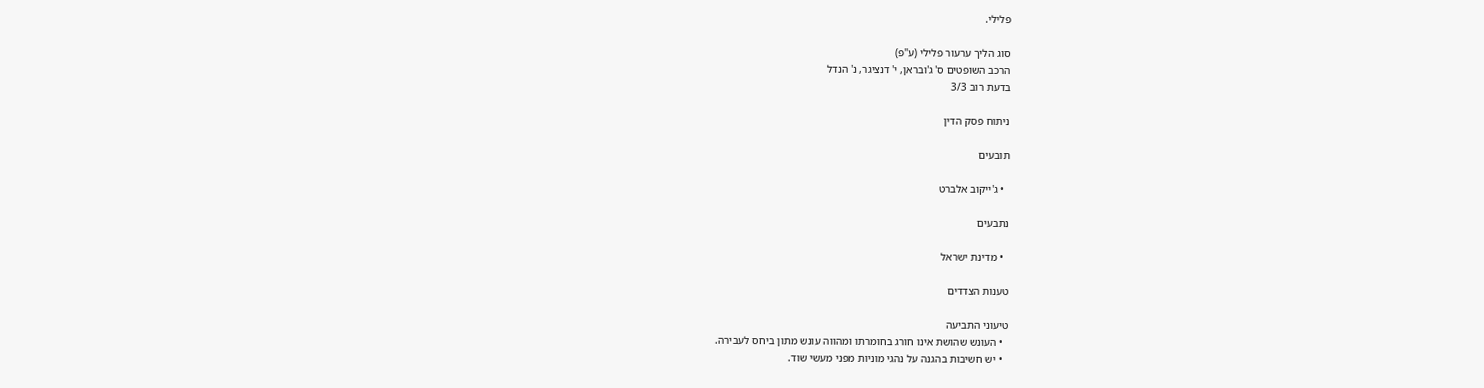פלילי.

סוג הליך ערעור פלילי (ע"פ)
הרכב השופטים ס' ג'ובראן, י' דנציגר, נ' הנדל
בדעת רוב 3/3

ניתוח פסק הדין

תובעים

  • ג'ייקוב אלברט

נתבעים

  • מדינת ישראל

טענות הצדדים

טיעוני התביעה
  • העונש שהושת אינו חורג בחומרתו ומהווה עונש מתון ביחס לעבירה.
  • יש חשיבות בהגנה על נהגי מוניות מפני מעשי שוד.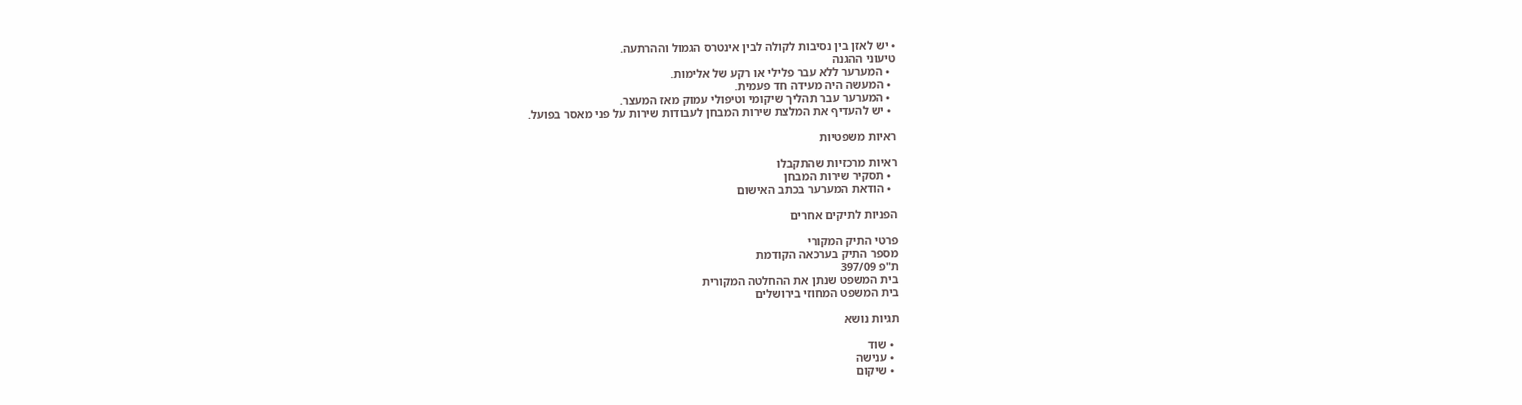• יש לאזן בין נסיבות לקולה לבין אינטרס הגמול וההרתעה.
טיעוני ההגנה
  • המערער ללא עבר פלילי או רקע של אלימות.
  • המעשה היה מעידה חד פעמית.
  • המערער עבר תהליך שיקומי וטיפולי עמוק מאז המעצר.
  • יש להעדיף את המלצת שירות המבחן לעבודות שירות על פני מאסר בפועל.

ראיות משפטיות

ראיות מרכזיות שהתקבלו
  • תסקיר שירות המבחן
  • הודאת המערער בכתב האישום

הפניות לתיקים אחרים

פרטי התיק המקורי
מספר התיק בערכאה הקודמת
ת"פ 397/09
בית המשפט שנתן את ההחלטה המקורית
בית המשפט המחוזי בירושלים

תגיות נושא

  • שוד
  • ענישה
  • שיקום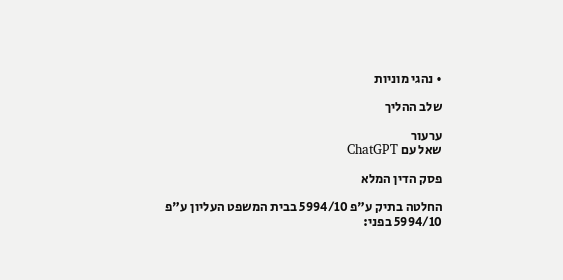• נהגי מוניות

שלב ההליך

ערעור
שאל עם ChatGPT

פסק הדין המלא

החלטה בתיק ע"פ 5994/10 בבית המשפט העליון ע"פ 5994/10 בפני: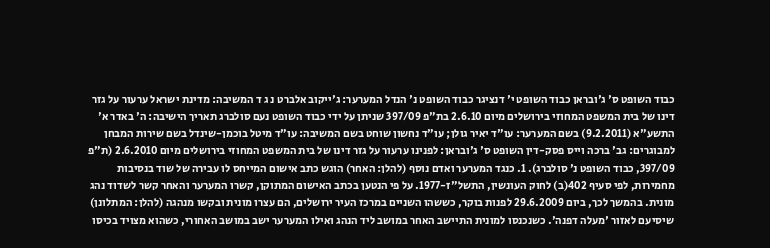כבוד השופט ס' ג'ובראן כבוד השופט י' דנציגר כבוד השופט נ' הנדל המערער: ג'ייקוב אלברט נ ג ד המשיבה: מדינת ישראל ערעור על גזר דינו של בית המשפט המחוזי בירושלים מיום 2.6.10 בת"פ 397/09 שניתן על ידי כבוד השופט נעם סולברג תאריך הישיבה: ה' באדר א' התשע"א (9.2.2011) בשם המערער: עו"ד יאיר גולן; עו"ד נחשון שוחט בשם המשיבה: עו"ד מיטל בוכמן-שינדל בשם שירות המבחן למבוגרים: גב' ברכה וייס פסק-דין השופט ס' ג'ובראן: לפנינו ערעור על גזר דינו של בית המשפט המחוזי בירושלים מיום 2.6.2010 (ת"פ 397/09, כבוד השופט נ' סולברג). 1. כנגד המערער ואדם נוסף (להלן: האחר) הוגש כתב אישום המייחס לו עבירה של שוד בנסיבות מחמירות, לפי סעיף 402(ב) לחוק העונשין, התשל"ז-1977. על פי הנטען בכתב האישום המתוקן, קשרו המערער והאחר קשר לשדוד נהג מונית. בהמשך לכך, ביום 29.6.2009 לפנות בוקר, כששהו השניים במרכז העיר ירושלים, הם עצרו מונית ובקשו מנהגה (להלן: המתלונן) שיסיעם לאזור 'מעלה דפנה'. כשנכנסו למונית התיישב האחר במושב ליד הנהג ואילו המערער ישב במושב האחורי, כשהוא מצויד בכיסו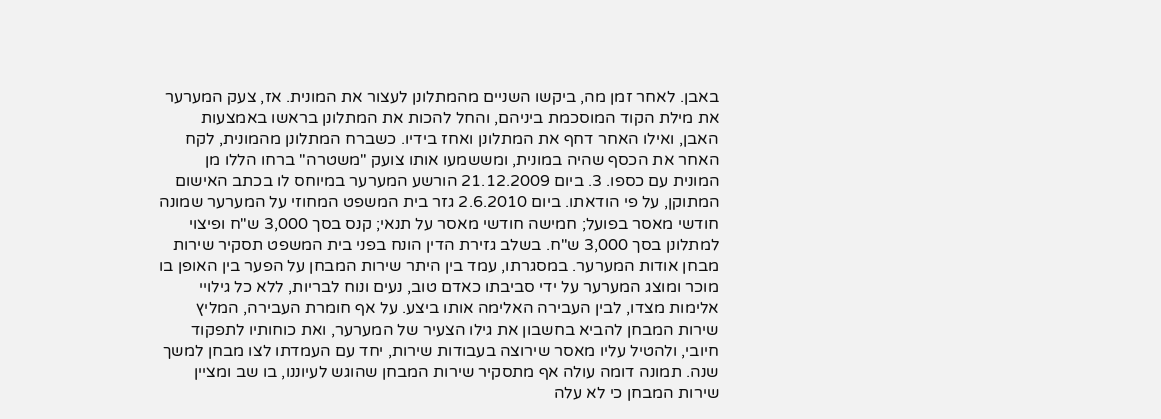באבן. לאחר זמן מה, ביקשו השניים מהמתלונן לעצור את המונית. אז, צעק המערער את מילת הקוד המוסכמת ביניהם, והחל להכות את המתלונן בראשו באמצעות האבן, ואילו האחר דחף את המתלונן ואחז בידיו. כשברח המתלונן מהמונית, לקח האחר את הכסף שהיה במונית, ומששמעו אותו צועק "משטרה" ברחו הללו מן המונית עם כספו. 3. ביום 21.12.2009 הורשע המערער במיוחס לו בכתב האישום המתוקן, על פי הודאתו. ביום 2.6.2010 גזר בית המשפט המחוזי על המערער שמונה חודשי מאסר בפועל; חמישה חודשי מאסר על תנאי; קנס בסך 3,000 ש"ח ופיצוי למתלונן בסך 3,000 ש"ח. בשלב גזירת הדין הונח בפני בית המשפט תסקיר שירות מבחן אודות המערער. במסגרתו, עמד בין היתר שירות המבחן על הפער בין האופן בו מוכר ומוצג המערער על ידי סביבתו כאדם טוב, נעים ונוח לבריות, ללא כל גילויי אלימות מצדו, לבין העבירה האלימה אותו ביצע. על אף חומרת העבירה, המליץ שירות המבחן להביא בחשבון את גילו הצעיר של המערער, ואת כוחותיו לתפקוד חיובי, ולהטיל עליו מאסר שירוצה בעבודות שירות, יחד עם העמדתו לצו מבחן למשך שנה. תמונה דומה עולה אף מתסקיר שירות המבחן שהוגש לעיוננו, בו שב ומציין שירות המבחן כי לא עלה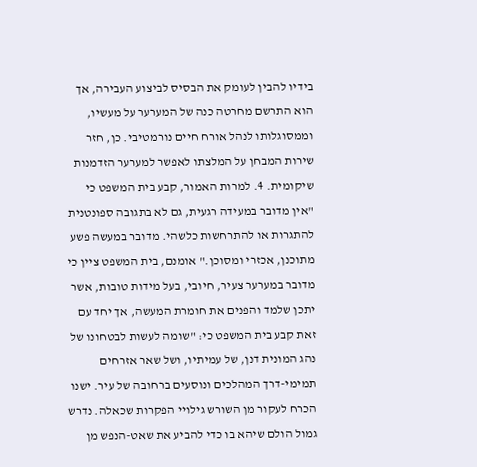בידיו להבין לעומק את הבסיס לביצוע העבירה, אך הוא התרשם מחרטה כנה של המערער על מעשיו, וממסוגלותו לנהל אורח חיים נורמטיבי. כן, חזר שירות המבחן על המלצתו לאפשר למערער הזדמנות שיקומית. 4. למרות האמור, קבע בית המשפט כי "אין מדובר במעידה רגעית, גם לא בתגובה ספונטנית להתגרות או להתרחשות כלשהי. מדובר במעשה פשע מתוכנן, אכזרי ומסוכן." אומנם, בית המשפט ציין כי מדובר במערער צעיר, חיובי, בעל מידות טובות, אשר יתכן שלמד והפנים את חומרת המעשה, אך יחד עם זאת קבע בית המשפט כי: "שומה לעשות לבטחונו של נהג המונית דנן, של עמיתיו, ושל שאר אזרחים תמימי-דרך המהלכים ונוסעים ברחובה של עיר. ישנו הכרח לעקור מן השורש גילויי הפקרות שכאלה. נדרש גמול הולם שיהא בו כדי להביע את שאט-הנפש מן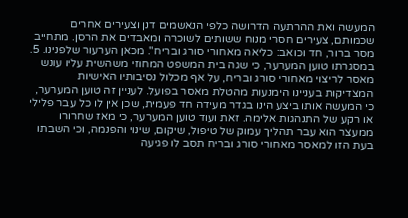המעשה ואת ההרתעה הדרושה כלפי הנאשמים דנן וצעירים אחרים שכמותם, צעירים חסרי מנוח ששותים לשוכרה ומאבדים את הרסן. מתחייב מסר ברור, חד וכואב: כליאה מאחורי סורג ובריח". מכאן הערעור שלפנינו. 5. במסגרתו טוען המערער, כי שגה בית המשפט המחוזי משהשית עליו עונש מאסר לריצוי מאחורי סורג ובריח, על אף מכלול נסיבותיו האישיות המצדיקות בעניינו הימנעות מהטלת מאסר בפועל. לעניין זה טוען המערער, כי המעשה אותו ביצע הינו בגדר מעידה חד פעמית, שכן אין לו כל עבר פלילי או רקע של התנהגות אלימה. זאת ועוד טוען המערער, כי מאז שחרורו ממעצר הוא עבר תהליך עמוק של טיפול, שיקום, שינוי והפנמה, וכי השבתו בעת הזו למאסר מאחורי סורג ובריח תסב לו פגיעה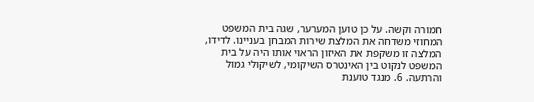חמורה וקשה. על כן טוען המערער, שגה בית המשפט המחוזי משדחה את המלצת שירות המבחן בעניינו. לדידו, המלצה זו משקפת את האיזון הראוי אותו היה על בית המשפט לנקוט בין האינטרס השיקומי, לשיקולי גמול והרתעה. 6. מנגד טוענת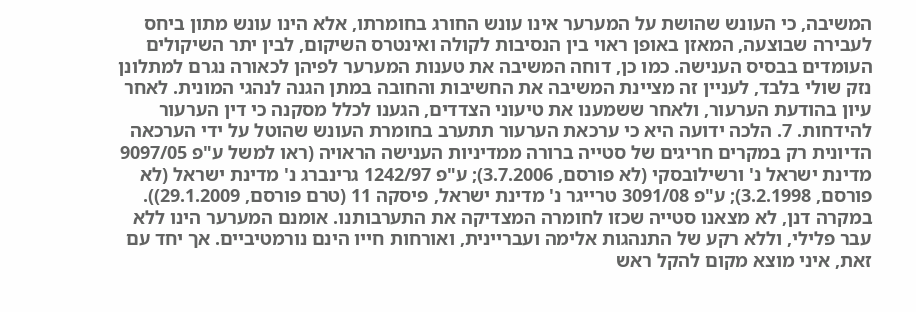המשיבה, כי העונש שהושת על המערער אינו עונש החורג בחומרתו, אלא הינו עונש מתון ביחס לעבירה שבוצעה, המאזן באופן ראוי בין הנסיבות לקולה ואינטרס השיקום, לבין יתר השיקולים העומדים בבסיס הענישה. כמו כן, דוחה המשיבה את טענות המערער לפיהן לכאורה נגרם למתלונן נזק שולי בלבד, לעניין זה מציינת המשיבה את החשיבות והחובה במתן הגנה לנהגי המונית. לאחר עיון בהודעת הערעור, ולאחר ששמענו את טיעוני הצדדים, הגענו לכלל מסקנה כי דין הערעור להידחות. 7. הלכה ידועה היא כי ערכאת הערעור תתערב בחומרת העונש שהוטל על ידי הערכאה הדיונית רק במקרים חריגים של סטייה ברורה ממדיניות הענישה הראויה (ראו למשל ע"פ 9097/05 מדינת ישראל נ' ורשילובסקי (לא פורסם, 3.7.2006); ע"פ 1242/97 גרינברג נ' מדינת ישראל (לא פורסם, 3.2.1998); ע"פ 3091/08 טרייגר נ' מדינת ישראל, פיסקה 11 (טרם פורסם, 29.1.2009)). במקרה דנן, לא מצאנו סטייה שכזו לחומרה המצדיקה את התערבותנו. אומנם המערער הינו ללא עבר פלילי, וללא רקע של התנהגות אלימה ועבריינית, ואורחות חייו הינם נורמטיביים. אך יחד עם זאת, איני מוצא מקום להקל ראש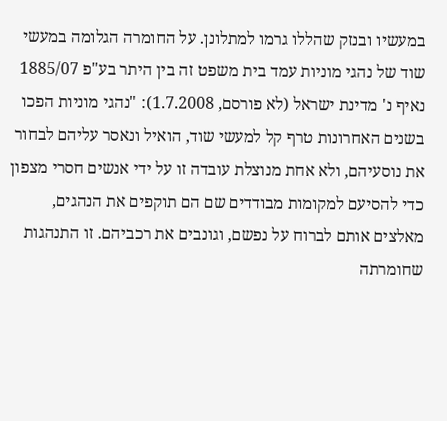במעשיו ובנזק שהללו גרמו למתלונן. על החומרה הגלומה במעשי שוד של נהגי מוניות עמד בית משפט זה בין היתר בע"פ 1885/07 נאיף נ' מדינת ישראל (לא פורסם, 1.7.2008): "נהגי מוניות הפכו בשנים האחרונות טרף קל למעשי שוד, הואיל ונאסר עליהם לבחור את נוסעיהם, ולא אחת מנוצלת עובדה זו על ידי אנשים חסרי מצפון כדי להסיעם למקומות מבודדים שם הם תוקפים את הנהגים, מאלצים אותם לברוח על נפשם, וגונבים את רכביהם. זו התנהגות שחומרתה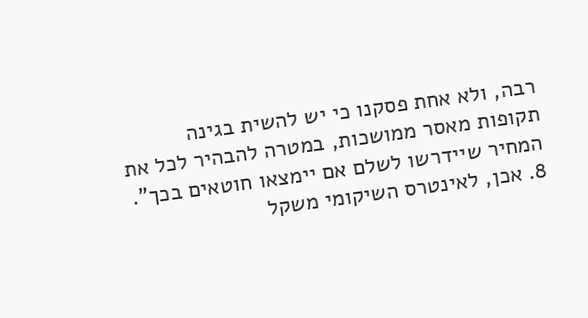רבה, ולא אחת פסקנו כי יש להשית בגינה תקופות מאסר ממושכות, במטרה להבהיר לכל את המחיר שיידרשו לשלם אם יימצאו חוטאים בכך". 8. אכן, לאינטרס השיקומי משקל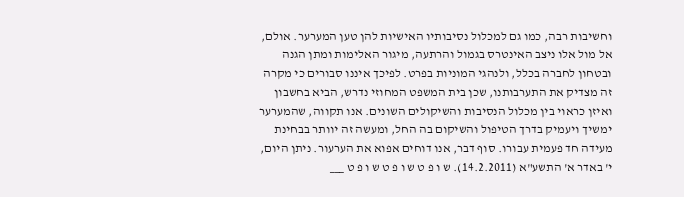וחשיבות רבה, כמו גם למכלול נסיבותיו האישיות להן טען המערער. אולם, אל מול אלו ניצב האינטרס בגמול והרתעה, מיגור האלימות ומתן הגנה ובטחון לחברה בכלל, ולנהגי המוניות בפרט. לפיכך איננו סבורים כי מקרה זה מצדיק את התערבותנו, שכן בית המשפט המחוזי נדרש, הביא בחשבון ואיזן כראוי בין מכלול הנסיבות והשיקולים השונים. אנו תקווה, שהמערער ימשיך ויעמיק בדרך הטיפול והשיקום בה החל, ומעשה זה יוותר בבחינת מעידה חד פעמית עבורו. סוף דבר, אנו דוחים אפוא את הערעור. ניתן היום, י' באדר א' התשע"א (14.2.2011). ש ו פ ט ש ו פ ט ש ו פ ט ___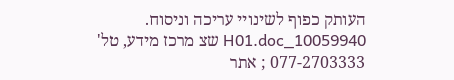העותק כפוף לשינויי עריכה וניסוח. 10059940_H01.doc שצ מרכז מידע, טל' 077-2703333 ; אתר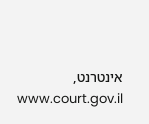אינטרנט, www.court.gov.il